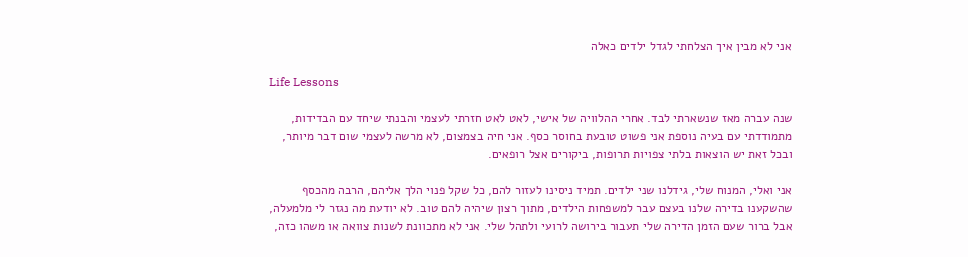אני לא מבין איך הצלחתי לגדל ילדים כאלה

Life Lessons

שנה עברה מאז שנשארתי לבד. אחרי ההלוויה של אישי, לאט לאט חזרתי לעצמי והבנתי שיחד עם הבדידות, מתמודדתי עם בעיה נוספת אני פשוט טובעת בחוסר כסף. אני חיה בצמצום, לא מרשה לעצמי שום דבר מיותר, ובכל זאת יש הוצאות בלתי צפויות תרופות, ביקורים אצל רופאים.

אני ואלי, המנוח שלי, גידלנו שני ילדים. תמיד ניסינו לעזור להם, כל שקל פנוי הלך אליהם, הרבה מהכסף שהשקענו בדירה שלנו בעצם עבר למשפחות הילדים, מתוך רצון שיהיה להם טוב. לא יודעת מה נגזר לי מלמעלה, אבל ברור שעם הזמן הדירה שלי תעבור בירושה לרועי ולתהל שלי. אני לא מתכוונת לשנות צוואה או משהו כזה,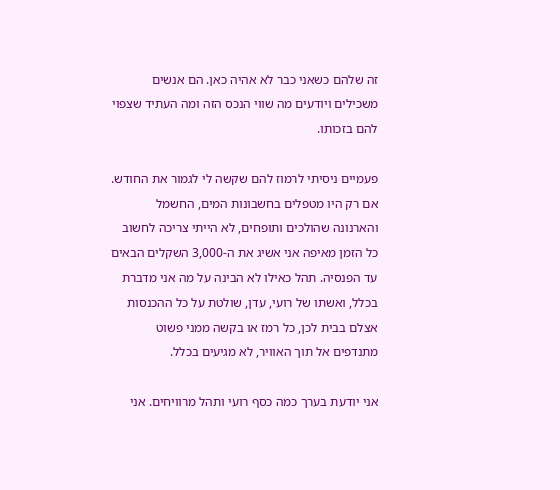זה שלהם כשאני כבר לא אהיה כאן. הם אנשים משכילים ויודעים מה שווי הנכס הזה ומה העתיד שצפוי להם בזכותו.

פעמיים ניסיתי לרמוז להם שקשה לי לגמור את החודש. אם רק היו מטפלים בחשבונות המים, החשמל והארנונה שהולכים ותופחים, לא הייתי צריכה לחשוב כל הזמן מאיפה אני אשיג את ה-3,000 השקלים הבאים עד הפנסיה. תהל כאילו לא הבינה על מה אני מדברת בכלל, ואשתו של רועי, עדן, שולטת על כל ההכנסות אצלם בבית לכן, כל רמז או בקשה ממני פשוט מתנדפים אל תוך האוויר, לא מגיעים בכלל.

אני יודעת בערך כמה כסף רועי ותהל מרוויחים. אני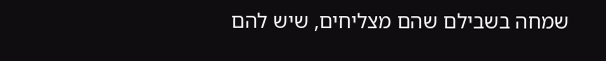שמחה בשבילם שהם מצליחים, שיש להם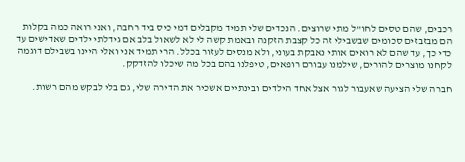רכבים, שהם טסים לחו”ל מתי שרוצים. הנכדים שלי תמיד מקבלים דמי כיס ביד רחבה, ואני רואה כמה בקלות הם מבזבזים סכומים שבשבילי זה כל קצבת הזקנה ובאמת קשה לי לא לשאול בלב אם גידלתי ילדים שאדישים עד כדי כך, עד שהם לא רואים אותי נאבקת בעוני, ולא מנסים לעזור בכלל. הרי תמיד אני ואלי היינו בשבילם דוגמה לקחנו מוצרים להורים, שילמנו עבורם רופאים, טיפלנו בהם בכל מה שיכלו להזדקק.

חברה שלי הציעה שאעבור לגור אצל אחד הילדים ובינתיים אשכיר את הדירה שלי, גם בלי לבקש מהם רשות.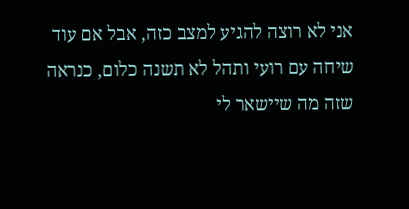אני לא רוצה להגיע למצב כזה, אבל אם עוד שיחה עם רועי ותהל לא תשנה כלום, כנראה שזה מה שיישאר לי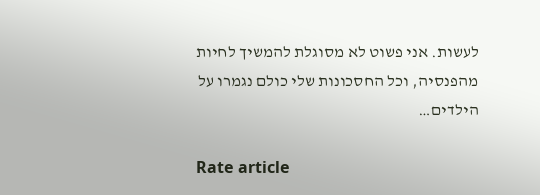לעשות. אני פשוט לא מסוגלת להמשיך לחיות מהפנסיה, וכל החסכונות שלי כולם נגמרו על הילדים…

Rate article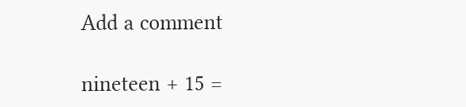Add a comment

nineteen + 15 =